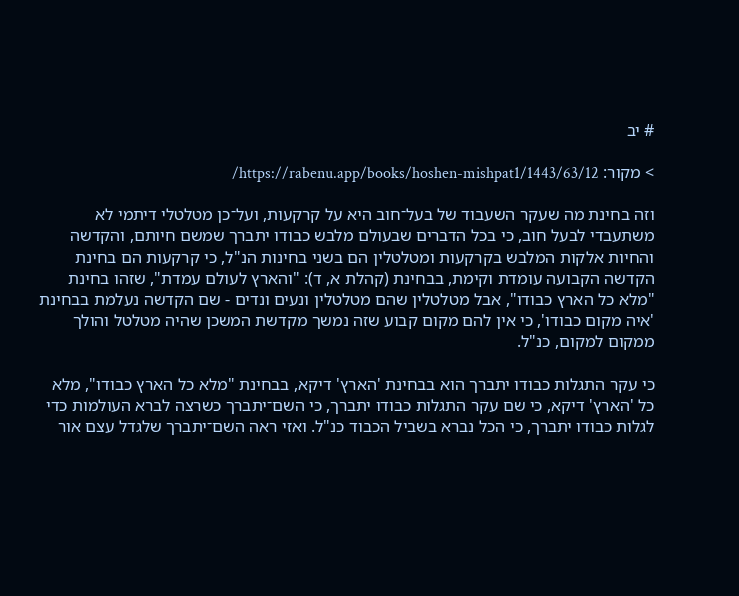# יב

> מקור: https://rabenu.app/books/hoshen-mishpat1/1443/63/12/

וזה בחינת מה שעקר השעבוד של בעל־חוב היא על קרקעות, ועל־כן מטלטלי דיתמי לא משתעבדי לבעל חוב, כי בכל הדברים שבעולם מלבש כבודו יתברך שמשם חיותם, והקדשה והחיות אלקות המלבש בקרקעות ומטלטלין הם בשני בחינות הנ"ל, כי קרקעות הם בחינת הקדשה הקבועה עומדת וקימת, בבחינת (קהלת א, ד): "והארץ לעולם עמדת", שזהו בחינת "מלא כל הארץ כבודו", אבל מטלטלין שהם מטלטלין ונעים ונדים - שם הקדשה נעלמת בבחינת 'איה מקום כבודו', כי אין להם מקום קבוע שזה נמשך מקדשת המשכן שהיה מטלטל והולך ממקום למקום, כנ"ל.

כי עקר התגלות כבודו יתברך הוא בבחינת 'הארץ' דיקא, בבחינת "מלא כל הארץ כבודו", מלא כל 'הארץ' דיקא, כי שם עקר התגלות כבודו יתברך, כי השם־יתברך כשרצה לברא העולמות כדי לגלות כבודו יתברך, כי הכל נברא בשביל הכבוד כנ"ל. ואזי ראה השם־יתברך שלגדל עצם אור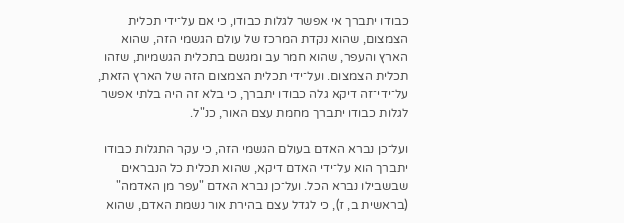כבודו יתברך אי אפשר לגלות כבודו, כי אם על־ידי תכלית הצמצום, שהוא נקדת המרכז של עולם הגשמי הזה, שהוא הארץ והעפר, שהוא חמר עב ומגשם בתכלית הגשמיות, שזהו תכלית הצמצום. ועל־ידי תכלית הצמצום הזה של הארץ הזאת, על־ידי־זה דיקא גלה כבודו יתברך, כי בלא זה היה בלתי אפשר לגלות כבודו יתברך מחמת עצם האור, כנ"ל.

ועל־כן נברא האדם בעולם הגשמי הזה, כי עקר התגלות כבודו יתברך הוא על־ידי האדם דיקא, שהוא תכלית כל הנבראים שבשבילו נברא הכל. ועל־כן נברא האדם "עפר מן האדמה" (בראשית ב, ז), כי לגדל עצם בהירת אור נשמת האדם, שהוא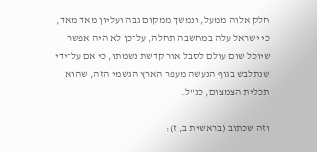חלק אלוה ממעל, ונמשך ממקום גבה ועליון מאד מאד, כי ישראל עלה במחשבה תחלה, על־כן לא היה אפשר שיוכל שום עולם לסבל אור קדשת נשמתו, כי אם על־ידי שנתלבש בגוף הנעשה מעפר הארץ הגשמי הזה, שהוא תכלית הצמצום, כנ"ל.

וזה שכתוב (בראשית ב, ז):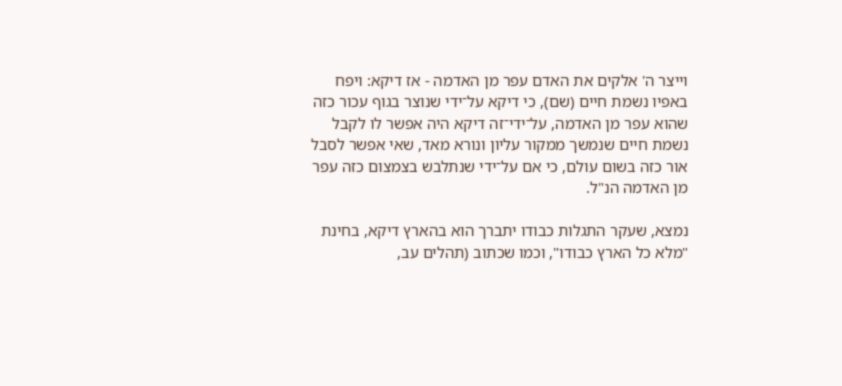וייצר ה' אלקים את האדם עפר מן האדמה - אז דיקא: ויפח באפיו נשמת חיים (שם), כי דיקא על־ידי שנוצר בגוף עכור כזה שהוא עפר מן האדמה, על־ידי־זה דיקא היה אפשר לו לקבל נשמת חיים שנמשך ממקור עליון ונורא מאד, שאי אפשר לסבל אור כזה בשום עולם, כי אם על־ידי שנתלבש בצמצום כזה עפר מן האדמה הנ"ל.

נמצא, שעקר התגלות כבודו יתברך הוא בהארץ דיקא, בחינת "מלא כל הארץ כבודו", וכמו שכתוב (תהלים עב,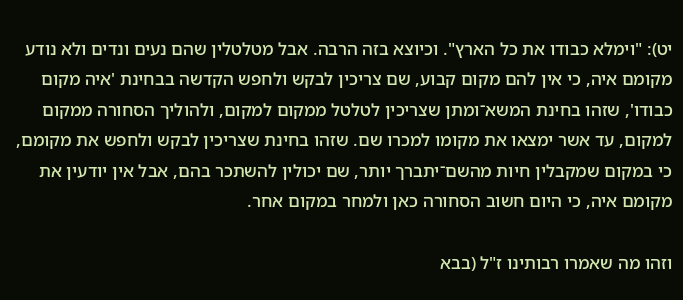יט): "וימלא כבודו את כל הארץ". וכיוצא בזה הרבה. אבל מטלטלין שהם נעים ונדים ולא נודע מקומם איה, כי אין להם מקום קבוע, שם צריכין לבקש ולחפש הקדשה בבחינת 'איה מקום כבודו', שזהו בחינת המשא־ומתן שצריכין לטלטל ממקום למקום, ולהוליך הסחורה ממקום למקום, עד אשר ימצאו את מקומו למכרו שם. שזהו בחינת שצריכין לבקש ולחפש את מקומם, כי במקום שמקבלין חיות מהשם־יתברך יותר, שם יכולין להשתכר בהם, אבל אין יודעין את מקומם איה, כי היום חשוב הסחורה כאן ולמחר במקום אחר.

וזהו מה שאמרו רבותינו ז"ל (בבא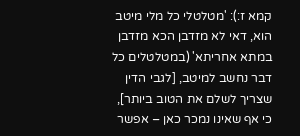קמא ז:): 'מטלטלי כל מלי מיטב הוא, דאי לא מזדבן הכא מזדבן במתא אחריתא' (במטלטלים כל דבר נחשב למיטב, [לגבי הדין שצריך לשלם את הטוב ביותר], כי אף שאינו נמכר כאן – אפשר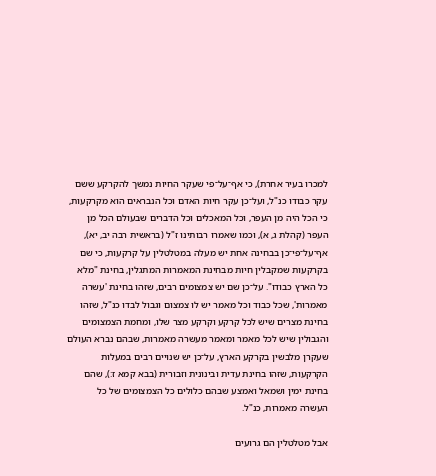למכרו בעיר אחרת), כי אף־על־פי שעקר החיות נמשך להקרקע ששם עקר כבודו כנ"ל, ועל־כן עקר חיות האדם וכל הנבראים הוא מקרקעות, כי הכל היה מן העפר, וכל המאכלים וכל הדברים שבעולם הכל מן העפר (קהלת ג, א), וכמו שאמרו רבותינו ז"ל (בראשית רבה יב, יא), אף־על־פי־כן בבחינה אחת יש מעלה במטלטלין על קרקעות, כי שם בקרקעות שמקבלין חיות מבחינת המאמרות המתגלין, בחינת "מלא כל הארץ כבודו". על־כן שם יש צמצומים רבים, שזהו בחינת 'עשרה מאמרות', שכל כבוד וכל מאמר יש לו צמצום וגבול לבדו כנ"ל, שזהו בחינת מצרים שיש לכל קרקע וקרקע מצר שלו, ומחמת הצמצומים והגבולין שיש לכל מאמר ומאמר מעשרה מאמרות, שבהם נברא העולם שעקרן מלבשין בקרקע הארץ, על־כן יש שנויים רבים במעלות הקרקעות, שזהו בחינת עדית ובינונית וזבורית (בבא קמא ז:), שהם בחינת ימין ושמאל ואמצע שבהם כלולים כל הצמצומים של כל העשרה מאמרות, כנ"ל.

אבל מטלטלין הם גרועים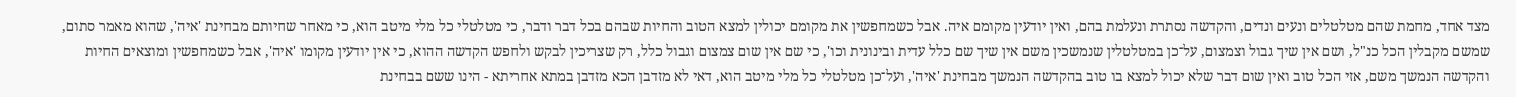מצד אחד, מחמת שהם מטלטלים ונעים ונדים, והקדשה נסתרת ונעלמת בהם, ואין יודעין מקומם איה. אבל כשמחפשין את מקומם יכולין למצא הטוב והחיות שבהם בכל דבר ודבר, כי מטלטלי כל מלי מיטב הוא, כי מאחר שחיותם מבחינת 'איה', שהוא מאמר סתום, שמשם מקבלין הכל כנ"ל, ושם אין שיך גבול וצמצום, על־כן במטלטלין שנמשכין משם אין שיך שם כלל עדית ובינונית וכו', כי שם אין שום צמצום וגבול כלל, רק שצריכין לבקש ולחפש הקדשה ההוא, כי אין יודעין מקומו 'איה', אבל כשמחפשין ומוצאים החיות והקדשה הנמשך משם, אזי הכל טוב ואין שום דבר שלא יכול למצא בו טוב בהקדשה הנמשך מבחינת 'איה', ועל־כן מטלטלי כל מלי מיטב הוא, דאי לא מזדבן הכא מזדבן במתא אחריתא - הינו ששם בבחינת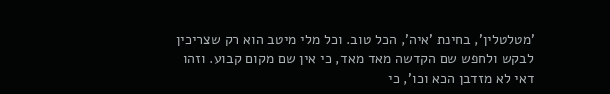'מטלטלין', בחינת 'איה', הכל טוב. וכל מלי מיטב הוא רק שצריכין לבקש ולחפש שם הקדשה מאד מאד, כי אין שם מקום קבוע. וזהו דאי לא מזדבן הכא וכו', כי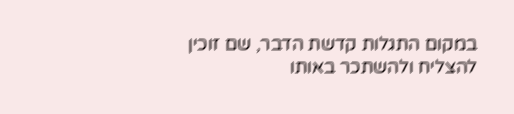במקום התגלות קדשת הדבר, שם זוכין להצליח ולהשתכר באותו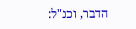הדבר, וכנ"ל: